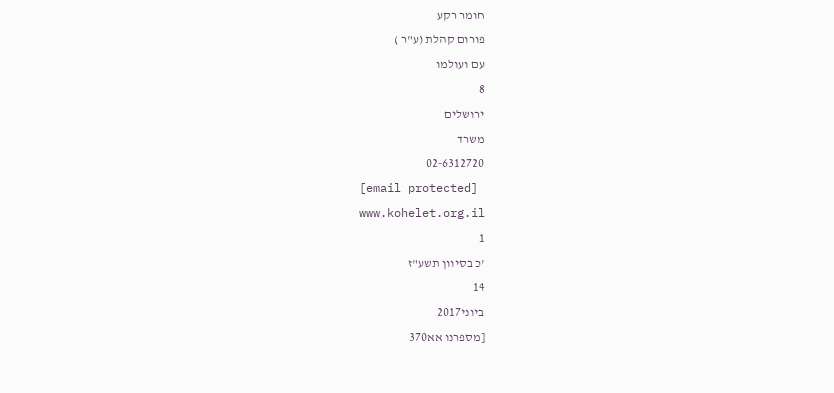חומר רקע
פורום קהלת (ע"ר )
עם ועולמו
8
ירושלים
משרד
02-6312720
[email protected]
www.kohelet.org.il
1
'כ בסיוון תשע"ז
14
ביוני2017
[מספרנו אא370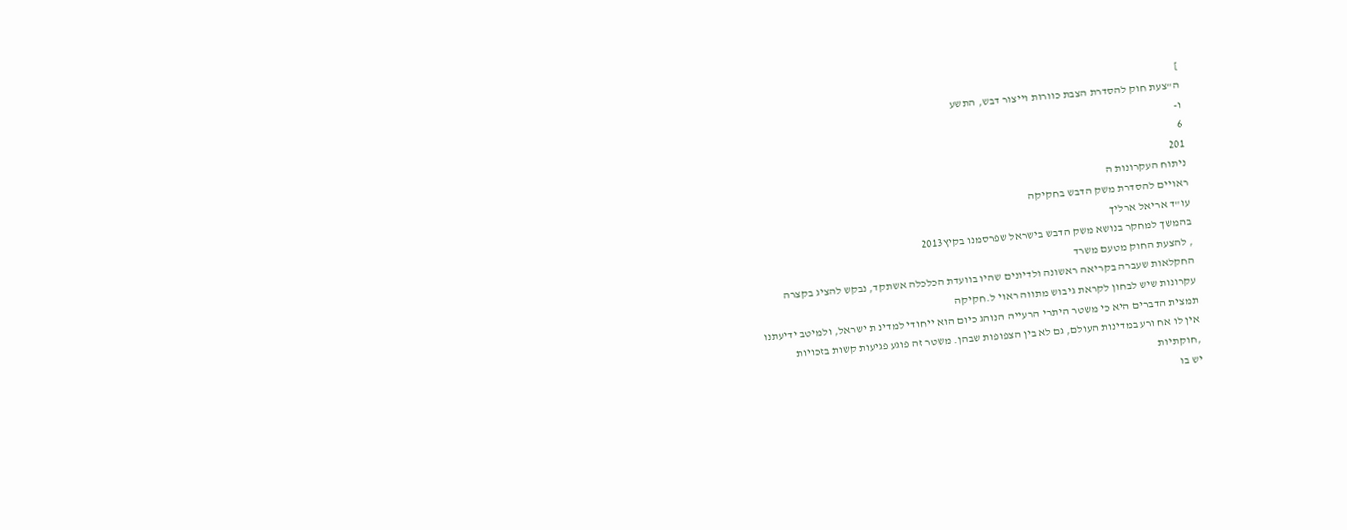]
ה"צעת חוק להסדרת הצבת כוורות וייצור דבש, התשע
ו-
6
201
ניתוח העקרונות ה
ראויים להסדרת משק הדבש בחקיקה
עו"ד אריאל ארליך
בהמשך למחקר בנושא משק הדבש בישראל שפרסמנו בקיץ2013
, להצעת החוק מטעם משרד
החקלאות שעברה בקריאה ראשונה ולדיונים שהיו בוועדת הכלכלה אשתקד, נבקש להציג בקצרה
עקרונות שיש לבחון לקראת גיבוש מתווה ראוי ל.חקיקה
תמצית הדברים היא כי משטר היתרי הרעייה הנוהג כיום הוא ייחודי למדינ ת ישראל, ולמיטב ידיעתנו
אין לו אח ורע במדינות העולם, גם לא בין הצפופות שבהן. משטר זה פוגע פגיעות קשות בזכויות
,חוקתיות
יש בו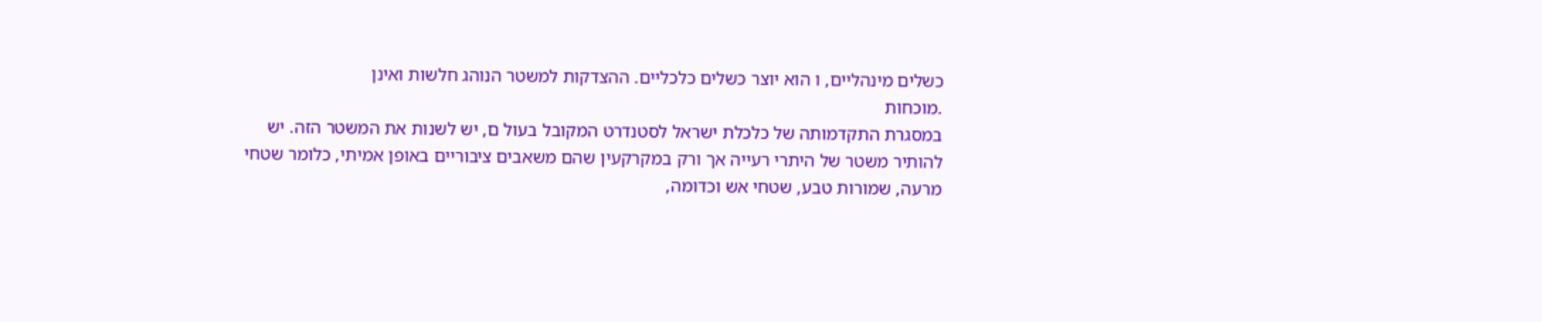כשלים מינהליים, ו הוא יוצר כשלים כלכליים. ההצדקות למשטר הנוהג חלשות ואינן
.מוכחות
במסגרת התקדמותה של כלכלת ישראל לסטנדרט המקובל בעול ם, יש לשנות את המשטר הזה. יש
להותיר משטר של היתרי רעייה אך ורק במקרקעין שהם משאבים ציבוריים באופן אמיתי, כלומר שטחי
מרעה, שמורות טבע, שטחי אש וכדומה,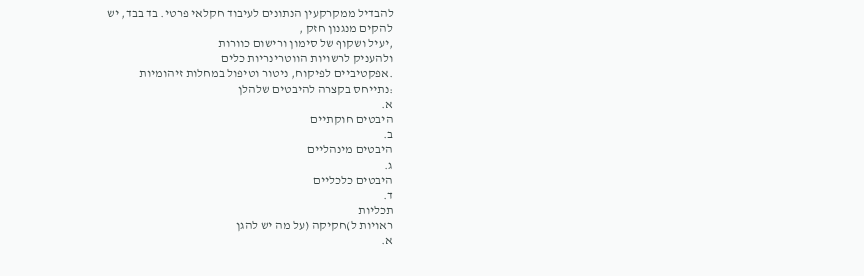להבדיל ממקרקעין הנתונים לעיבוד חקלאי פרטי. בד בבד, יש
להקים מנגנון חזק ,
,יעיל ושקוף של סימון ורישום כוורות
ולהעניק לרשויות הווטרינריות כלים
.אפקטיביים לפיקוח, ניטור וטיפול במחלות זיהומיות
:נתייחס בקצרה להיבטים שלהלן
א.
היבטים חוקתיים
ב.
היבטים מינהליים
ג.
היבטים כלכליים
ד.
תכליות
ראויות ל)חקיקה (על מה יש להגן
א.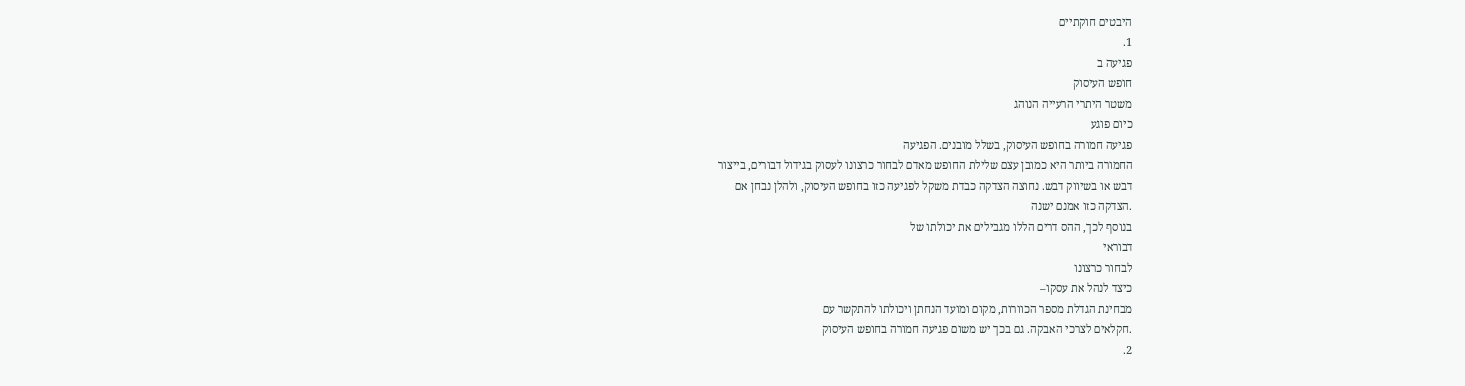היבטים חוקתיים
1.
פגיעה ב
חופש העיסוק
משטר היתרי הרעייה הנוהג
כיום פוגע
פגיעה חמורה בחופש העיסוק, בשלל מובנים. הפגיעה
החמורה ביותר היא כמובן עצם שלילת החופש מאדם לבחור כרצונו לעסוק בגידול דבורים, בייצור
דבש או בשיווק דבש. נחוצה הצדקה כבדת משקל לפגיעה כזו בחופש העיסוק, ולהלן נבחן אם
.הצדקה כזו אמנם ישנה
בנוסף לכך, ההס דרים הללו מגבילים את יכולתו של
דבוראי
לבחור כרצונו
כיצד לנהל את עסקו–
מבחינת הגדלת מספר הכוורות, מקום ומועד הנחתן ויכולתו להתקשר עם
.חקלאים לצרכי האבקה. גם בכך יש משום פגיעה חמורה בחופש העיסוק
2.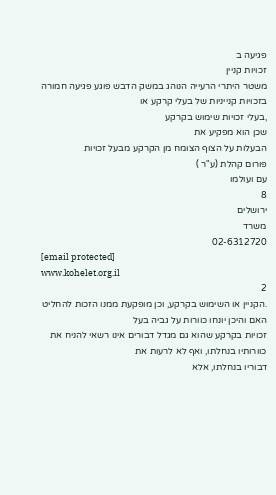פגיעה ב
זכויות קניין
משטר היתרי הרעייה הנוהג במשק הדבש פוגע פגיעה חמורה בזכויות קנייניות של בעלי קרקע או
,בעלי זכויות שימוש בקרקע
שכן הוא מפקיע את
הבעלות על הצוף הצומח מן הקרקע מבעל זכויות
פורום קהלת (ע"ר )
עם ועולמו
8
ירושלים
משרד
02-6312720
[email protected]
www.kohelet.org.il
2
.הקניין או השימוש בקרקע, וכן מופקעת ממנו הזכות להחליט האם והיכן יונחו כוורות על גביה בעל
זכויות בקרקע שהוא גם מגדל דבורים אינו רשאי להניח את כוורותיו בנחלתו, ואף לא לרעות את
דבוריו בנחלתו, אלא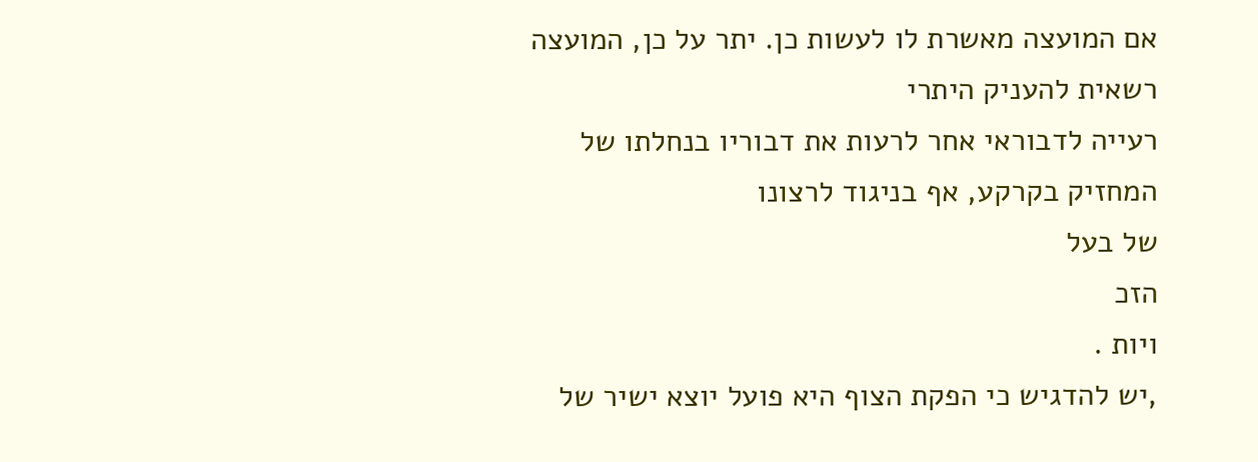אם המועצה מאשרת לו לעשות כן. יתר על כן, המועצה רשאית להעניק היתרי
רעייה לדבוראי אחר לרעות את דבוריו בנחלתו של
המחזיק בקרקע, אף בניגוד לרצונו
של בעל
הזכ
ויות .
,יש להדגיש כי הפקת הצוף היא פועל יוצא ישיר של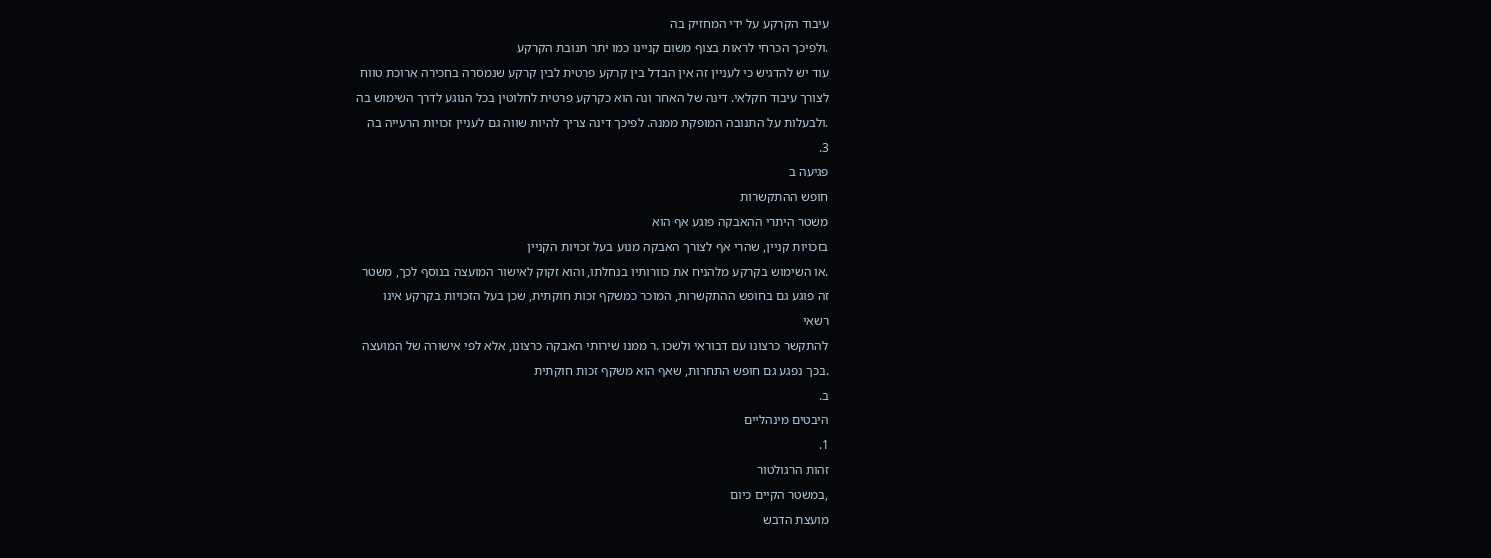עיבוד הקרקע על ידי המחזיק בה
.ולפיכך הכרחי לראות בצוף משום קניינו כמו יתר תנובת הקרקע
עוד יש להדגיש כי לעניין זה אין הבדל בין קרקע פרטית לבין קרקע שנמסרה בחכירה ארוכת טווח
לצורך עיבוד חקלאי. דינה של האחר ונה הוא כקרקע פרטית לחלוטין בכל הנוגע לדרך השימוש בה
.ולבעלות על התנובה המופקת ממנה. לפיכך דינה צריך להיות שווה גם לעניין זכויות הרעייה בה
3.
פגיעה ב
חופש ההתקשרות
משטר היתרי ההאבקה פוגע אף הוא
בזכויות קניין, שהרי אף לצורך האבקה מנוע בעל זכויות הקניין
.או השימוש בקרקע מלהניח את כוורותיו בנחלתו, והוא זקוק לאישור המועצה בנוסף לכך, משטר
זה פוגע גם בחופש ההתקשרות, המוכר כמשקף זכות חוקתית, שכן בעל הזכויות בקרקע אינו
רשאי
להתקשר כרצונו עם דבוראי ולשכו .ר ממנו שירותי האבקה כרצונו, אלא לפי אישורה של המועצה
.בכך נפגע גם חופש התחרות, שאף הוא משקף זכות חוקתית
ב.
היבטים מינהליים
1.
זהות הרגולטור
,במשטר הקיים כיום
מועצת הדבש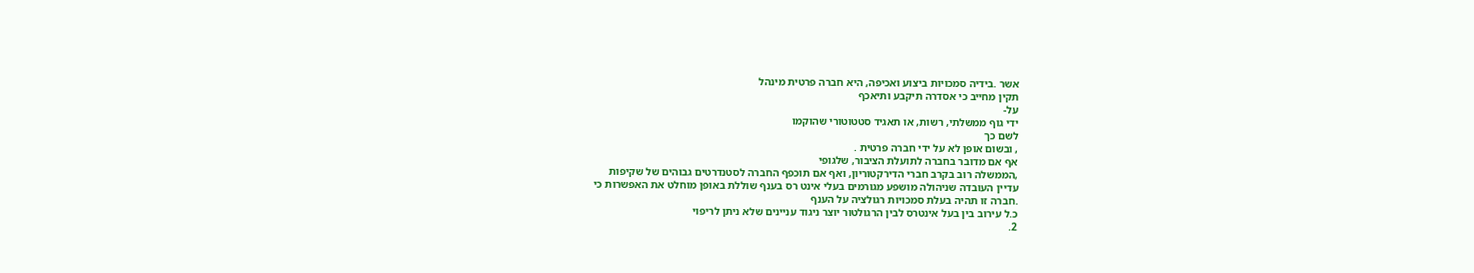אשר .בידיה סמכויות ביצוע ואכיפה, היא חברה פרטית מינהל
תקין מחייב כי אסדרה תיקבע ותיאכף
על-
ידי גוף ממשלתי, רשות, או תאגיד סטטוטורי שהוקמו
לשם כך
, ובשום אופן לא על ידי חברה פרטית .
אף אם מדובר בחברה לתועלת הציבור, שלגופי
,הממשלה רוב בקרב חברי הדירקטוריון, ואף אם תוכפף החברה לסטנדרטים גבוהים של שקיפות
עדיין העובדה שניהולה מושפע מגורמים בעלי אינט רס בענף שוללת באופן מוחלט את האפשרות כי
.חברה זו תהיה בעלת סמכויות רגולציה על הענף
כ.ל עירוב בין בעל אינטרס לבין הרגולטור יוצר ניגוד עניינים שלא ניתן לריפוי
2.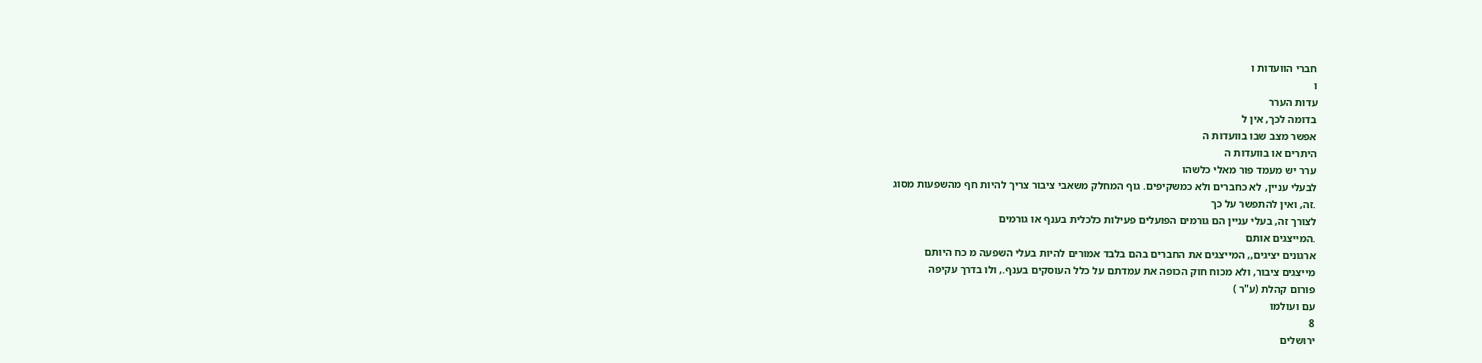חברי הוועדות ו
ו
עדות הערר
בדומה לכך, אין ל
אפשר מצב שבו בוועדות ה
היתרים או בוועדות ה
ערר יש מעמד פור מאלי כלשהו
לבעלי עניין, לא כחברים ולא כמשקיפים. גוף המחלק משאבי ציבור צריך להיות חף מהשפעות מסוג
.זה, ואין להתפשר על כך
לצורך זה, בעלי עניין הם גורמים הפועלים פעילות כלכלית בענף או גורמים
.המייצגים אותם
ארגונים יציגים,, המייצגים את החברים בהם בלבד אמורים להיות בעלי השפעה מ כח היותם
מייצגים ציבור, ולא מכוח חוק הכופה את עמדתם על כלל העוסקים בענף., ולו בדרך עקיפה
פורום קהלת (ע"ר )
עם ועולמו
8
ירושלים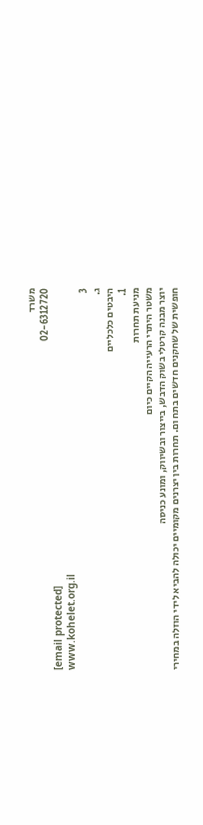משרד
02-6312720
[email protected]
www.kohelet.org.il
3
ג.
היבטים כלכליים
1.
מניעת תחרות
משטר היתרי הרעייה הקיים כיום
יוצר מבנה קרטלי בשוק הדבש, בייצור ובשיווק, ומונע כניסה
חופשית של שחקנים חדשים בתח ום. תחרות בין יצרנים מקומיים יכולה להביא לידי הוזלה במחירי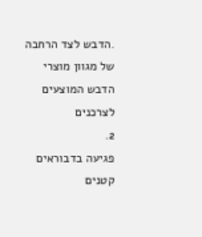.הדבש לצד הרחבה של מגוון מוצרי הדבש המוצעים לצרכנים
2.
פגיעה בדבוראים קטנים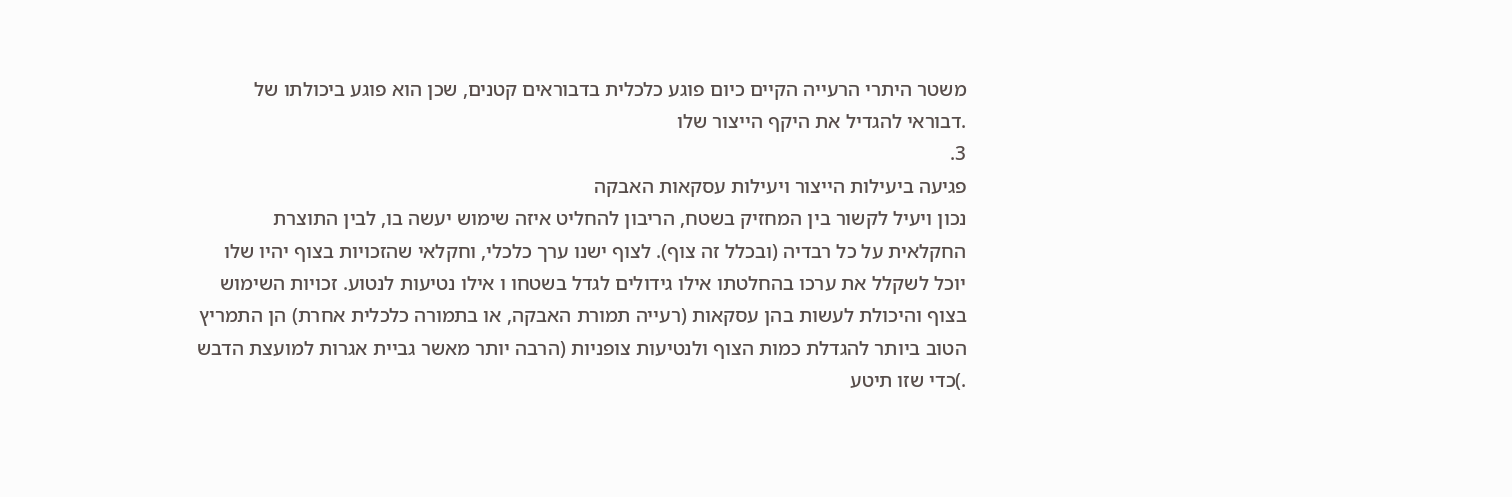משטר היתרי הרעייה הקיים כיום פוגע כלכלית בדבוראים קטנים, שכן הוא פוגע ביכולתו של
.דבוראי להגדיל את היקף הייצור שלו
3.
פגיעה ביעילות הייצור ויעילות עסקאות האבקה
נכון ויעיל לקשור בין המחזיק בשטח, הריבון להחליט איזה שימוש יעשה בו, לבין התוצרת
החקלאית על כל רבדיה (ובכלל זה צוף). לצוף ישנו ערך כלכלי, וחקלאי שהזכויות בצוף יהיו שלו
יוכל לשקלל את ערכו בהחלטתו אילו גידולים לגדל בשטחו ו אילו נטיעות לנטוע. זכויות השימוש
בצוף והיכולת לעשות בהן עסקאות (רעייה תמורת האבקה, או בתמורה כלכלית אחרת) הן התמריץ
הטוב ביותר להגדלת כמות הצוף ולנטיעות צופניות (הרבה יותר מאשר גביית אגרות למועצת הדבש
.)כדי שזו תיטע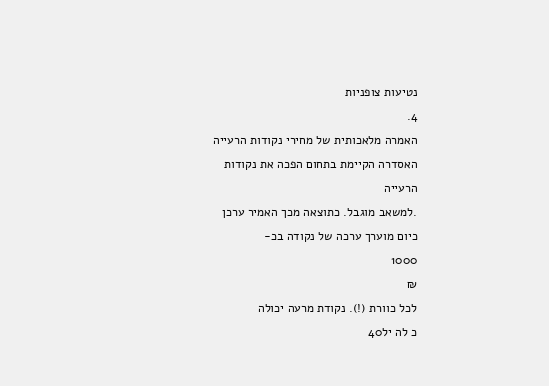נטיעות צופניות
4.
האמרה מלאכותית של מחירי נקודות הרעייה
האסדרה הקיימת בתחום הפכה את נקודות
הרעייה
.למשאב מוגבל. כתוצאה מכך האמיר ערכן
כיום מוערך ערכה של נקודה בכ-
1000
₪
לכל כוורת (!). נקודת מרעה יכולה
כ לה יל40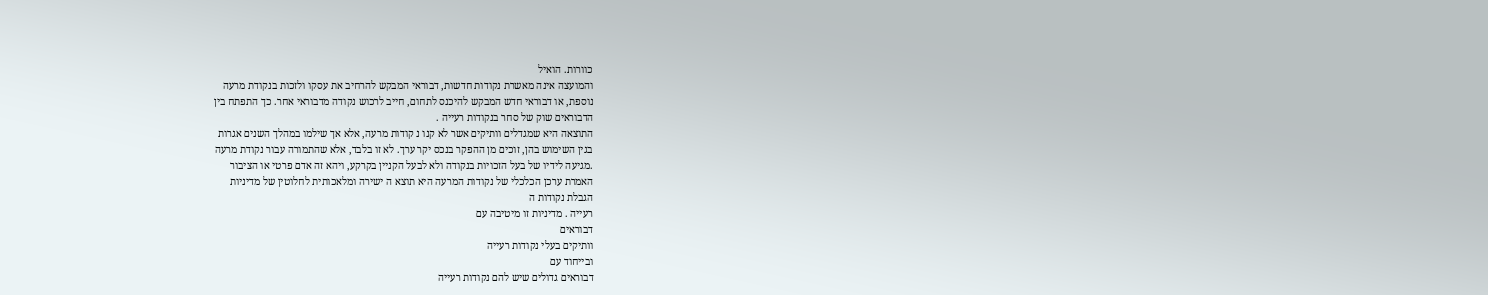כוורות. הואיל
והמועצה אינה מאשרת נקודות חדשות, דבוראי המבקש להרחיב את עסקו ולזכות בנקודת מרעה
נוספת, או דבוראי חדש המבקש להיכנס לתחום, חייב לרכוש נקודה מדבוראי אחר. כך התפתח בין
הדבוראים שוק של סחר בנקודות רעייה .
התוצאה היא שמגדלים וותיקים אשר לא קנו נ קודות מרעה, אלא אך שילמו במהלך השנים אגרות
בגין השימוש בהן, זוכים מן ההפקר בנכס יקר ערך. לא זו בלבד, אלא שהתמורה עבור נקודת מרעה
.מגיעה לידיו של בעל הזכויות בנקודה ולא לבעל הקניין בקרקע, ויהא זה אדם פרטי או הציבור
האמרת ערכן הכלכלי של נקודות המרעה היא תוצא ה ישירה ומלאכותית לחלוטין של מדיניות
הגבלת נקודות ה
רעייה . מדיניות זו מיטיבה עם
דבוראים
וותיקים בעלי נקודות רעייה
ובייחוד עם
דבוראים גדולים שיש להם נקודות רעייה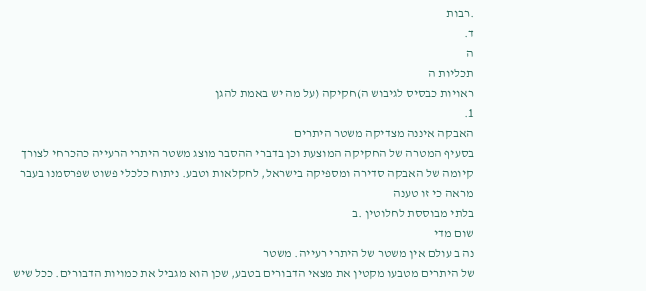.רבות
ד.
ה
תכליות ה
ראויות כבסיס לגיבוש ה)חקיקה (על מה יש באמת להגן
1.
האבקה איננה מצדיקה משטר היתרים
בסעיף המטרה של החקיקה המוצעת וכן בדברי ההסבר מוצג משטר היתרי הרעייה כהכרחי לצורך
קיומה של האבקה סדירה ומספיקה בישראל, לחקלאות וטבע. ניתוח כלכלי פשוט שפרסמנו בעבר
מראה כי זו טענה
בלתי מבוססת לחלוטין .ב
שום מדי
נה ב עולם אין משטר של היתרי רעייה. משטר
של היתרים מטבעו מקטין את מצאי הדבורים בטבע, שכן הוא מגביל את כמויות הדבורים. ככל שיש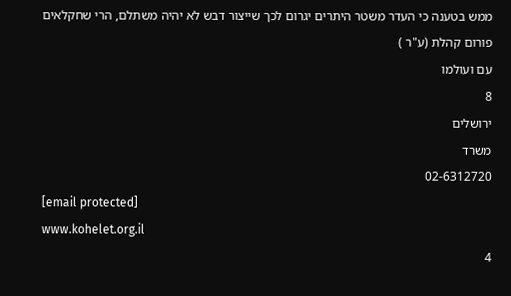ממש בטענה כי העדר משטר היתרים יגרום לכך שייצור דבש לא יהיה משתלם, הרי שחקלאים
פורום קהלת (ע"ר )
עם ועולמו
8
ירושלים
משרד
02-6312720
[email protected]
www.kohelet.org.il
4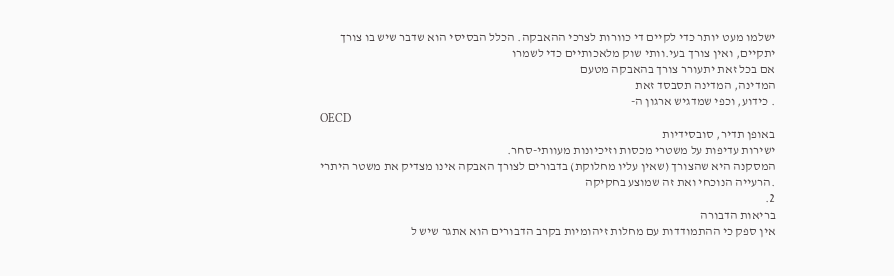ישלמו מעט יותר כדי לקיים די כוורות לצרכי ההאבקה. הכלל הבסיסי הוא שדבר שיש בו צורך
יתקיים, ואין צורך בעי.וותי שוק מלאכותיים כדי לשמרו
אם בכל זאת יתעורר צורך בהאבקה מטעם
המדינה, המדינה תסבסד זאת
. כידוע, וכפי שמדגיש ארגון ה-
OECD
באופן תדיר, סובסידיות
ישירות עדיפות על משטרי מכסות וזיכיונות מעוותי-סחר.
המסקנה היא שהצורך (שאין עליו מחלוקת) בדבורים לצורך האבקה אינו מצדיק את משטר היתרי
.הרעייה הנוכחי ואת זה שמוצע בחקיקה
2.
בריאות הדבורה
אין ספק כי ההתמודדות עם מחלות זיהומיות בקרב הדבורים הוא אתגר שיש ל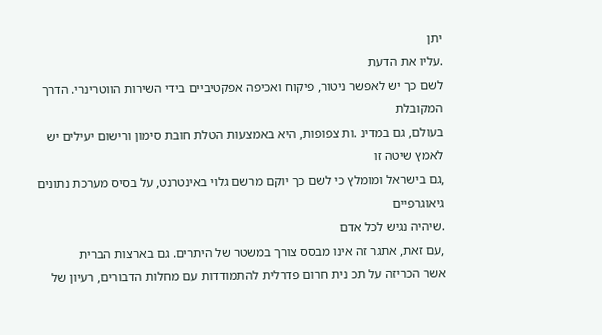יתן
.עליו את הדעת
לשם כך יש לאפשר ניטור, פיקוח ואכיפה אפקטיביים בידי השירות הווטרינרי. הדרך המקובלת
בעולם, גם במדינ .ות צפופות, היא באמצעות הטלת חובת סימון ורישום יעילים יש לאמץ שיטה זו
,גם בישראל ומומלץ כי לשם כך יוקם מרשם גלוי באינטרנט, על בסיס מערכת נתונים גיאוגרפיים
.שיהיה נגיש לכל אדם
,עם זאת, אתגר זה אינו מבסס צורך במשטר של היתרים. גם בארצות הברית
אשר הכריזה על תכ נית חרום פדרלית להתמודדות עם מחלות הדבורים, רעיון של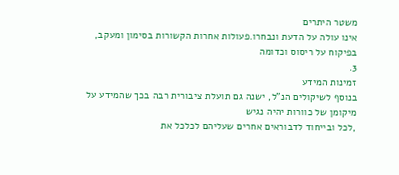משטר היתרים
אינו עולה על הדעת ונבחרו.פעולות אחרות הקשורות בסימון ומעקב, בפיקוח על ריסוס וכדומה
3.
זמינות המידע
בנוסף לשיקולים הנ"ל, ישנה גם תועלת ציבורית רבה בכך שהמידע על מיקומן של כוורות יהיה נגיש
,לכל ובייחוד לדבוראים אחרים שעליהם לכלכל את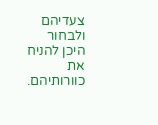צעדיהם ולבחור היכן להניח את כוורותיהם.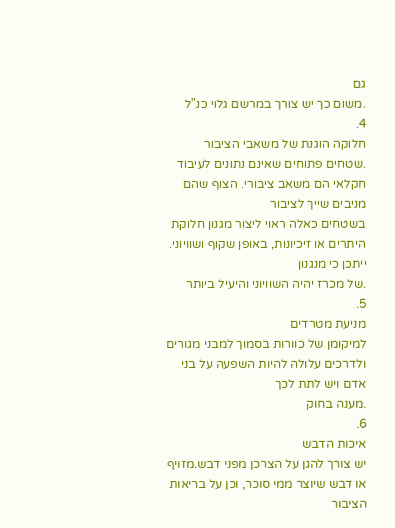גם
.משום כך יש צורך במרשם גלוי כנ"ל
4.
חלוקה הוגנת של משאבי הציבור
.שטחים פתוחים שאינם נתונים לעיבוד חקלאי הם משאב ציבורי. הצוף שהם מניבים שייך לציבור
בשטחים כאלה ראוי ליצור מגנון חלוקת היתרים או זיכיונות, באופן שקוף ושוויוני. ייתכן כי מנגנון
.של מכרז יהיה השוויוני והיעיל ביותר
5.
מניעת מטרדים
למיקומן של כוורות בסמוך למבני מגורים ולדרכים עלולה להיות השפעה על בני אדם ויש לתת לכך
.מענה בחוק
6.
איכות הדבש
יש צורך להגן על הצרכן מפני דבש.מזויף או דבש שיוצר ממי סוכר, וכן על בריאות הציבור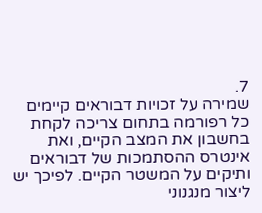7.
שמירה על זכויות דבוראים קיימים
כל רפורמה בתחום צריכה לקחת בחשבון את המצב הקיים, ואת אינטרס ההסתמכות של דבוראים
ותיקים על המשטר הקיים. לפיכך יש ליצור מנגנוני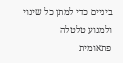ביניים כדי למתן כל שינוי ולמנוע טלטלה
פתאומית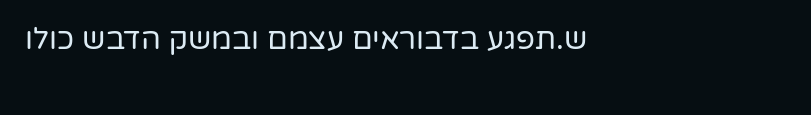ש.תפגע בדבוראים עצמם ובמשק הדבש כולו